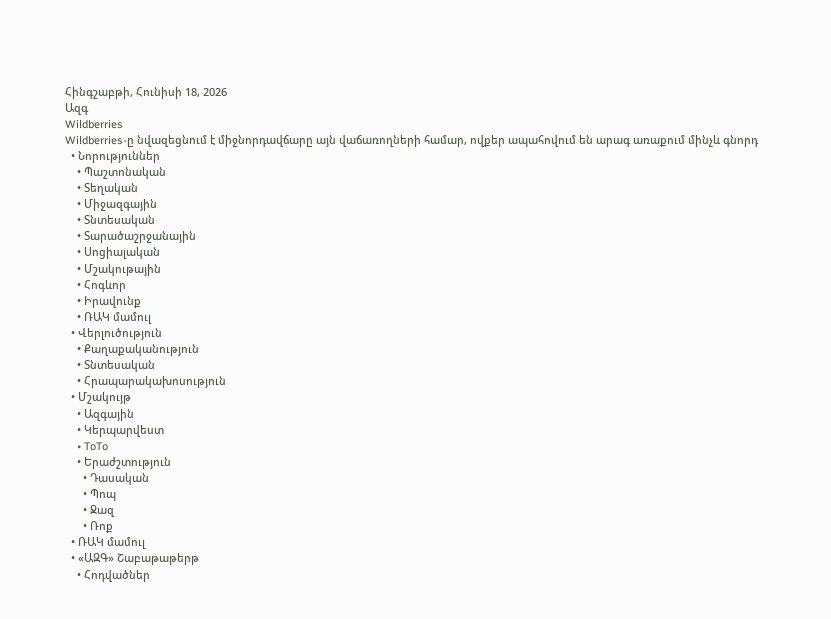Հինգշաբթի, Հունիսի 18, 2026
Ազգ
Wildberries
Wildberries-ը նվազեցնում է միջնորդավճարը այն վաճառողների համար, ովքեր ապահովում են արագ առաքում մինչև գնորդ
  • Նորություններ
    • Պաշտոնական
    • Տեղական
    • Միջազգային
    • Տնտեսական
    • Տարածաշրջանային
    • Սոցիալական
    • Մշակութային
    • Հոգևոր
    • Իրավունք
    • ՌԱԿ մամուլ
  • Վերլուծություն
    • Քաղաքականություն
    • Տնտեսական
    • Հրապարակախոսություն
  • Մշակույթ
    • Ազգային
    • Կերպարվեստ
    • ToTo
    • Երաժշտություն
      • Դասական
      • Պոպ
      • Ջազ
      • Ռոք
  • ՌԱԿ մամուլ
  • «ԱԶԳ» Շաբաթաթերթ
    • Հոդվածներ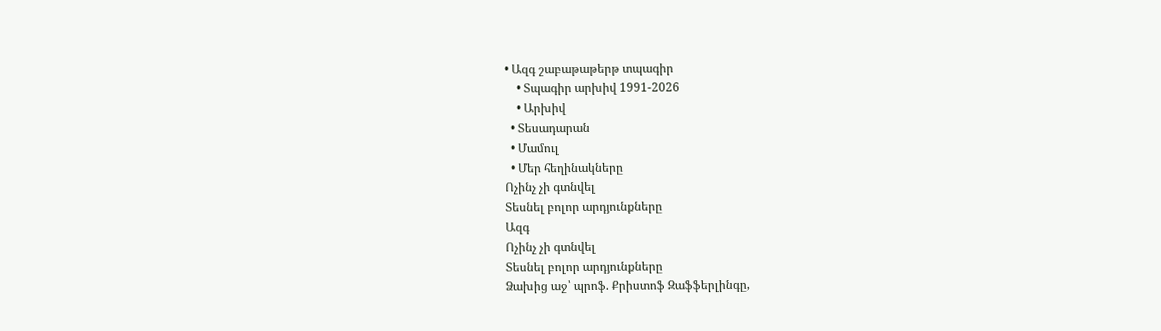• Ազգ շաբաթաթերթ տպագիր
    • Տպագիր արխիվ 1991-2026
    • Արխիվ
  • Տեսադարան
  • Մամուլ
  • Մեր հեղինակները
Ոչինչ չի գտնվել
Տեսնել բոլոր արդյունքները
Ազգ
Ոչինչ չի գտնվել
Տեսնել բոլոր արդյունքները
Ձախից աջ՝ պրոֆ. Քրիստոֆ Զաֆֆերլինգը,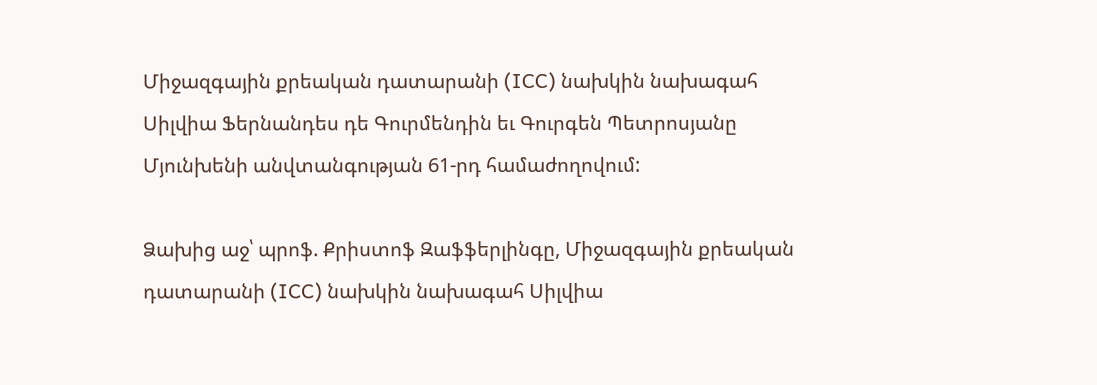Միջազգային քրեական դատարանի (ICC) նախկին նախագահ Սիլվիա Ֆերնանդես դե Գուրմենդին եւ Գուրգեն Պետրոսյանը Մյունխենի անվտանգության 61-րդ համաժողովում:

Ձախից աջ՝ պրոֆ. Քրիստոֆ Զաֆֆերլինգը, Միջազգային քրեական դատարանի (ICC) նախկին նախագահ Սիլվիա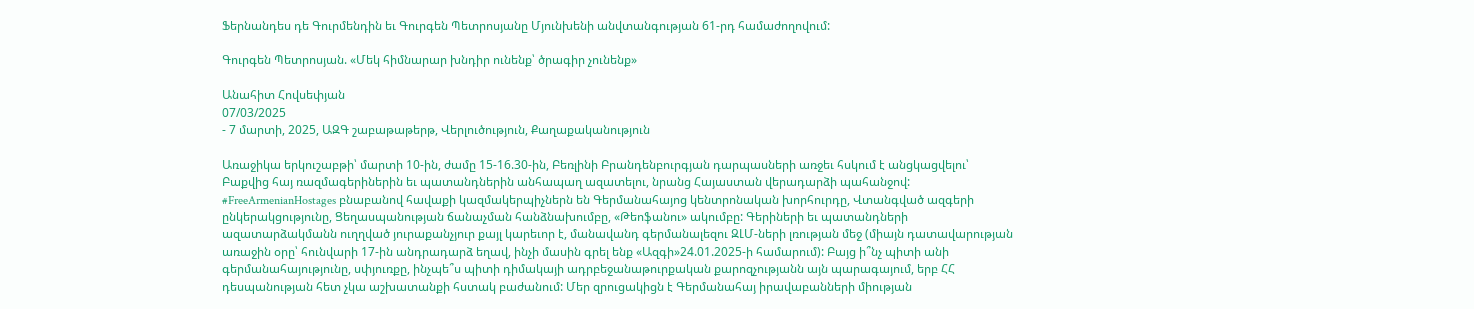Ֆերնանդես դե Գուրմենդին եւ Գուրգեն Պետրոսյանը Մյունխենի անվտանգության 61-րդ համաժողովում:

Գուրգեն Պետրոսյան. «Մեկ հիմնարար խնդիր ունենք՝ ծրագիր չունենք»

Անահիտ Հովսեփյան
07/03/2025
- 7 մարտի, 2025, ԱԶԳ շաբաթաթերթ, Վերլուծություն, Քաղաքականություն

Առաջիկա երկուշաբթի՝ մարտի 10-ին, ժամը 15-16.30-ին, Բեռլինի Բրանդենբուրգյան դարպասների առջեւ հսկում է անցկացվելու՝ Բաքվից հայ ռազմագերիներին եւ պատանդներին անհապաղ ազատելու, նրանց Հայաստան վերադարձի պահանջով:   #FreeArmenianHostages բնաբանով հավաքի կազմակերպիչներն են Գերմանահայոց կենտրոնական խորհուրդը, Վտանգված ազգերի ընկերակցությունը, Ցեղասպանության ճանաչման հանձնախումբը, «Թեոֆանու» ակումբը: Գերիների եւ պատանդների ազատարձակմանն ուղղված յուրաքանչյուր քայլ կարեւոր է, մանավանդ գերմանալեզու ԶԼՄ-ների լռության մեջ (միայն դատավարության առաջին օրը՝ հունվարի 17-ին անդրադարձ եղավ, ինչի մասին գրել ենք «Ազգի»24.01.2025-ի համարում): Բայց ի՞նչ պիտի անի գերմանահայությունը, սփյուռքը, ինչպե՞ս պիտի դիմակայի ադրբեջանաթուրքական քարոզչությանն այն պարագայում, երբ ՀՀ դեսպանության հետ չկա աշխատանքի հստակ բաժանում: Մեր զրուցակիցն է Գերմանահայ իրավաբանների միության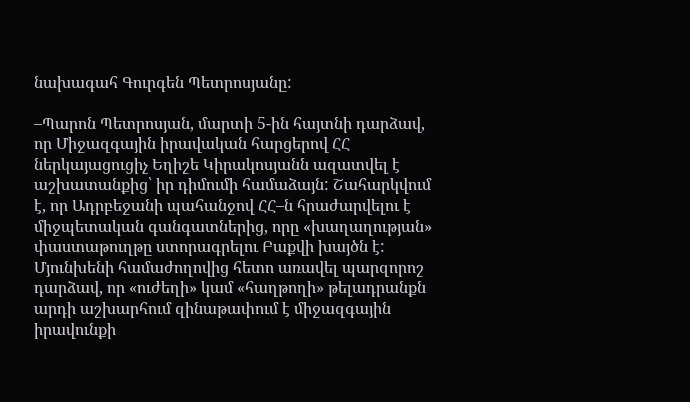նախագահ Գուրգեն Պետրոսյանը:

–Պարոն Պետրոսյան, մարտի 5-ին հայտնի դարձավ, որ Միջազգային իրավական հարցերով ՀՀ ներկայացուցիչ Եղիշե Կիրակոսյանն ազատվել է աշխատանքից՝ իր դիմումի համաձայն: Շահարկվում է, որ Ադրբեջանի պահանջով ՀՀ–ն հրաժարվելու է միջպետական գանգատներից, որը «խաղաղության» փաստաթուղթը ստորագրելու Բաքվի խայծն է: Մյունխենի համաժողովից հետո առավել պարզորոշ դարձավ, որ «ուժեղի» կամ «հաղթողի» թելադրանքն արդի աշխարհում զինաթափում է միջազգային իրավունքի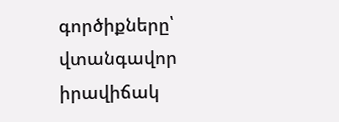գործիքները՝ վտանգավոր իրավիճակ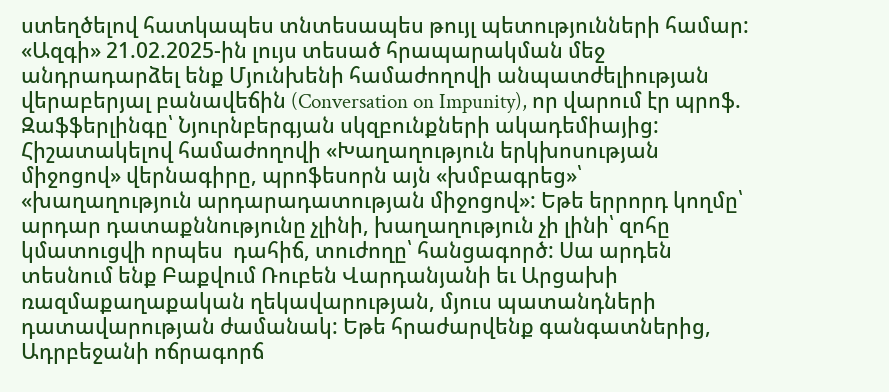ստեղծելով հատկապես տնտեսապես թույլ պետությունների համար: «Ազգի» 21.02.2025-ին լույս տեսած հրապարակման մեջ անդրադարձել ենք Մյունխենի համաժողովի անպատժելիության վերաբերյալ բանավեճին (Conversation on Impunity), որ վարում էր պրոֆ. Զաֆֆերլինգը՝ Նյուրնբերգյան սկզբունքների ակադեմիայից: Հիշատակելով համաժողովի «Խաղաղություն երկխոսության միջոցով» վերնագիրը, պրոֆեսորն այն «խմբագրեց»՝ «խաղաղություն արդարադատության միջոցով»: Եթե երրորդ կողմը՝ արդար դատաքննությունը չլինի, խաղաղություն չի լինի՝ զոհը կմատուցվի որպես  դահիճ, տուժողը՝ հանցագործ: Սա արդեն տեսնում ենք Բաքվում Ռուբեն Վարդանյանի եւ Արցախի ռազմաքաղաքական ղեկավարության, մյուս պատանդների դատավարության ժամանակ: Եթե հրաժարվենք գանգատներից, Ադրբեջանի ոճրագորճ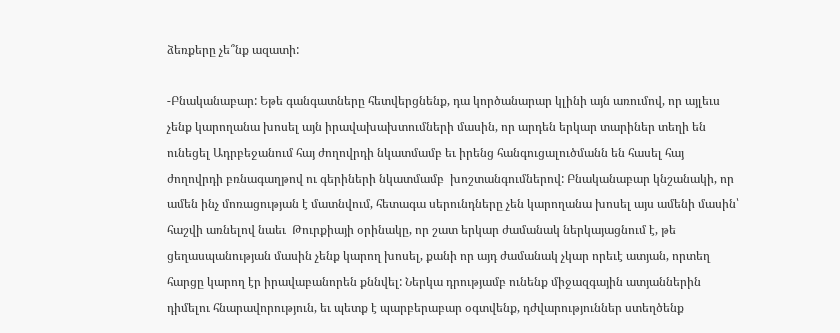ձեռքերը չե՞նք ազատի:

-Բնականաբար: Եթե գանգատները հետվերցնենք, դա կործանարար կլինի այն առումով, որ այլեւս չենք կարողանա խոսել այն իրավախախտումների մասին, որ արդեն երկար տարիներ տեղի են ունեցել Ադրբեջանում հայ ժողովրդի նկատմամբ եւ իրենց հանգուցալուծմանն են հասել հայ ժողովրդի բռնագաղթով ու գերիների նկատմամբ  խոշտանգումներով: Բնականաբար կնշանակի, որ ամեն ինչ մոռացության է մատնվում, հետագա սերունդները չեն կարողանա խոսել այս ամենի մասին՝ հաշվի առնելով նաեւ  Թուրքիայի օրինակը, որ շատ երկար ժամանակ ներկայացնում է, թե ցեղասպանության մասին չենք կարող խոսել, քանի որ այդ ժամանակ չկար որեւէ ատյան, որտեղ հարցը կարող էր իրավաբանորեն քննվել: Ներկա դրությամբ ունենք միջազգային ատյաններին դիմելու հնարավորություն, եւ պետք է պարբերաբար օգտվենք, դժվարություններ ստեղծենք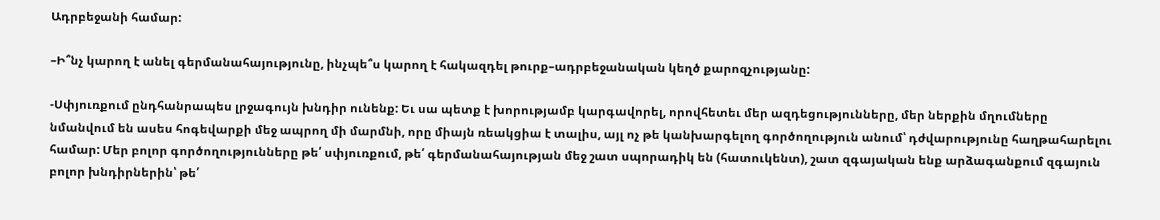Ադրբեջանի համար:

–Ի՞նչ կարող է անել գերմանահայությունը, ինչպե՞ս կարող է հակազդել թուրք–ադրբեջանական կեղծ քարոզչությանը:

-Սփյուռքում ընդհանրապես լրջագույն խնդիր ունենք: Եւ սա պետք է խորությամբ կարգավորել, որովհետեւ մեր ազդեցությունները, մեր ներքին մղումները նմանվում են ասես հոգեվարքի մեջ ապրող մի մարմնի, որը միայն ռեակցիա է տալիս, այլ ոչ թե կանխարգելող գործողություն անում՝ դժվարությունը հաղթահարելու համար: Մեր բոլոր գործողությունները թե՛ սփյուռքում, թե՛ գերմանահայության մեջ շատ սպորադիկ են (հատուկենտ), շատ զգայական ենք արձագանքում զգայուն բոլոր խնդիրներին՝ թե՛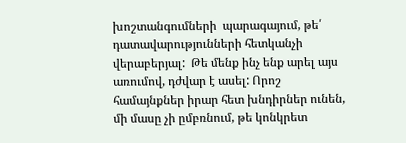խոշտանգումների  պարագայում, թե՛ դատավարությունների հետկանչի վերաբերյալ:  Թե մենք ինչ ենք արել այս առումով, դժվար է ասել: Որոշ համայնքներ իրար հետ խնդիրներ ունեն, մի մասը չի ըմբռնում, թե կոնկրետ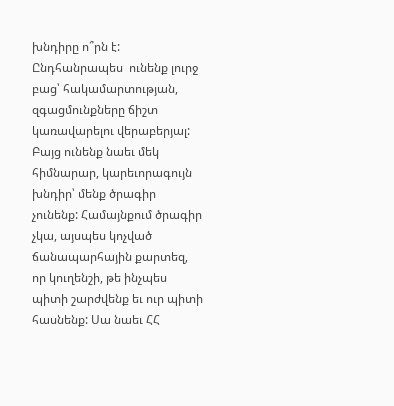խնդիրը ո՞րն է: Ընդհանրապես  ունենք լուրջ բաց՝ հակամարտության, զգացմունքները ճիշտ կառավարելու վերաբերյալ: Բայց ունենք նաեւ մեկ հիմնարար, կարեւորագույն խնդիր՝ մենք ծրագիր չունենք: Համայնքում ծրագիր չկա, այսպես կոչված ճանապարհային քարտեզ, որ կուղենշի, թե ինչպես պիտի շարժվենք եւ ուր պիտի հասնենք: Սա նաեւ ՀՀ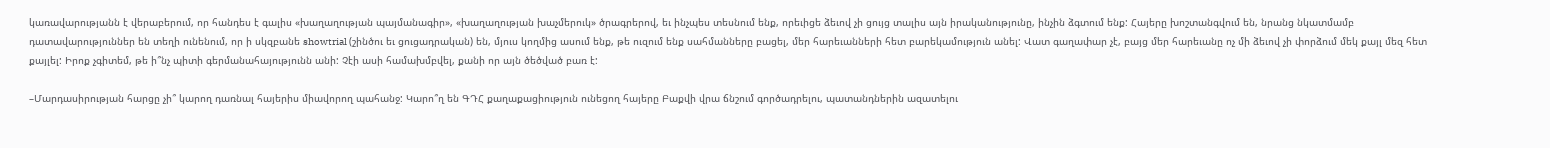կառավարությանն է վերաբերում, որ հանդես է գալիս «խաղաղության պայմանագիր», «խաղաղության խաչմերուկ» ծրագրերով, եւ ինչպես տեսնում ենք, որեւիցե ձեւով չի ցույց տալիս այն իրականությունը, ինչին ձգտում ենք: Հայերը խոշտանգվում են, նրանց նկատմամբ դատավարություններ են տեղի ունենում, որ ի սկզբանե showtrial (շինծու եւ ցուցադրական) են, մյուս կողմից ասում ենք, թե ուզում ենք սահմանները բացել, մեր հարեւանների հետ բարեկամություն անել: Վատ գաղափար չէ, բայց մեր հարեւանը ոչ մի ձեւով չի փորձում մեկ քայլ մեզ հետ քայլել: Իրոք չգիտեմ, թե ի՞նչ պիտի գերմանահայությունն անի: Չէի ասի համախմբվել, քանի որ այն ծեծված բառ է:

–Մարդասիրության հարցը չի՞ կարող դառնալ հայերիս միավորող պահանջ: Կարո՞ղ են ԳԴՀ քաղաքացիություն ունեցող հայերը Բաքվի վրա ճնշում գործադրելու, պատանդներին ազատելու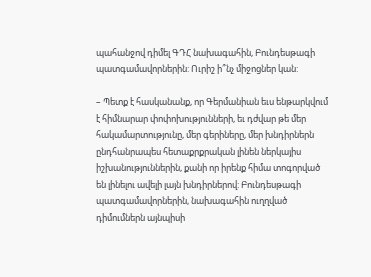պահանջով դիմել ԳԴՀ նախագահին, Բունդեսթագի պատգամավորներին: Ուրիշ ի՞նչ միջոցներ կան:

– Պետք է հասկանանք, որ Գերմանիան եւս ենթարկվում է հիմնարար փոփոխությունների, եւ դժվար թե մեր հակամարտությունը, մեր գերիները, մեր խնդիրներն ընդհանրապես հետաքրքրական լինեն ներկայիս իշխանություններին, քանի որ իրենք հիմա տոգորված են լինելու ավելի լայն խնդիրներով: Բունդեսթագի պատգամավորներին, նախագահին ուղղված դիմումներն այնպիսի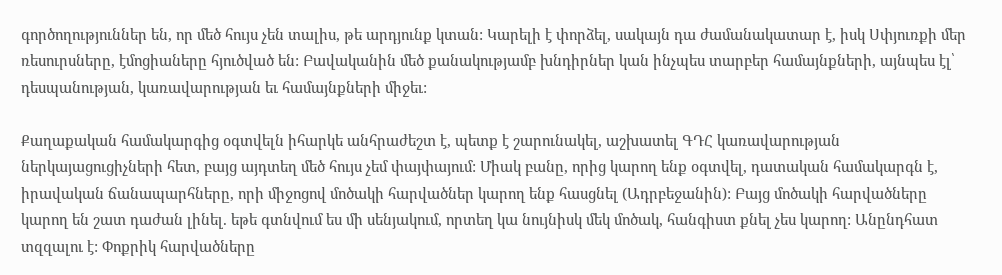գործողություններ են, որ մեծ հույս չեն տալիս, թե արդյունք կտան: Կարելի է փորձել, սակայն դա ժամանակատար է, իսկ Սփյուռքի մեր ռեսուրսները, էմոցիաները հյուծված են: Բավականին մեծ քանակությամբ խնդիրներ կան ինչպես տարբեր համայնքների, այնպես էլ՝ դեսպանության, կառավարության եւ համայնքների միջեւ:

Քաղաքական համակարգից օգտվելն իհարկե անհրաժեշտ է, պետք է շարունակել, աշխատել ԳԴՀ կառավարության ներկայացուցիչների հետ, բայց այդտեղ մեծ հույս չեմ փայփայում: Միակ բանը, որից կարող ենք օգտվել, դատական համակարգն է, իրավական ճանապարհները, որի միջոցով մոծակի հարվածներ կարող ենք հասցնել (Ադրբեջանին): Բայց մոծակի հարվածները կարող են շատ դաժան լինել. եթե գտնվում ես մի սենյակում, որտեղ կա նույնիսկ մեկ մոծակ, հանգիստ քնել չես կարող: Անընդհատ տզզալու է: Փոքրիկ հարվածները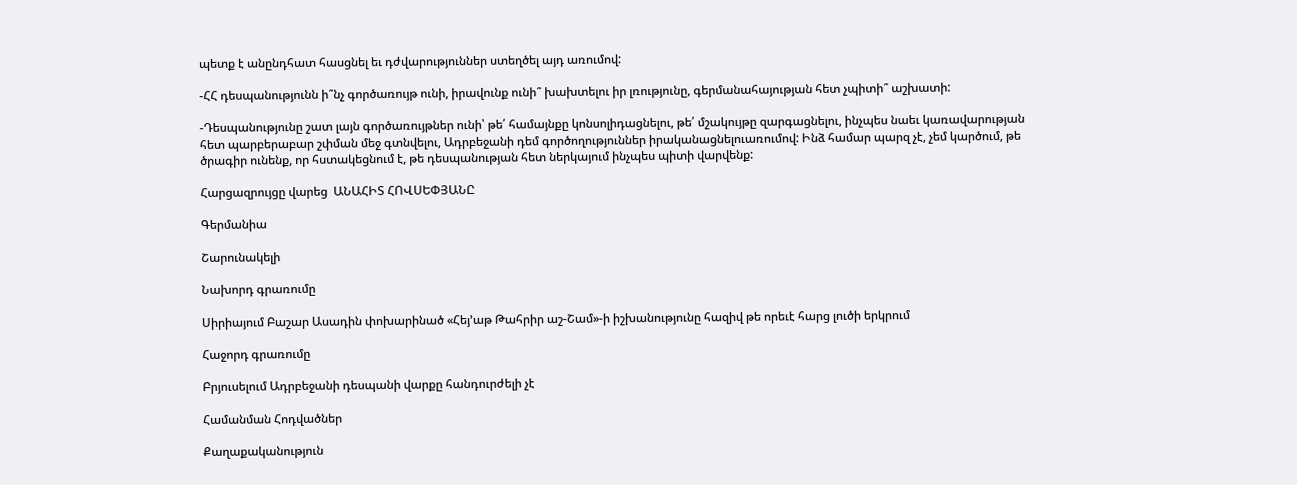պետք է անընդհատ հասցնել եւ դժվարություններ ստեղծել այդ առումով:

-ՀՀ դեսպանությունն ի՞նչ գործառույթ ունի, իրավունք ունի՞ խախտելու իր լռությունը, գերմանահայության հետ չպիտի՞ աշխատի:

-Դեսպանությունը շատ լայն գործառույթներ ունի՝ թե՛ համայնքը կոնսոլիդացնելու, թե՛ մշակույթը զարգացնելու, ինչպես նաեւ կառավարության հետ պարբերաբար շփման մեջ գտնվելու, Ադրբեջանի դեմ գործողություններ իրականացնելուառումով: Ինձ համար պարզ չէ, չեմ կարծում, թե ծրագիր ունենք, որ հստակեցնում է, թե դեսպանության հետ ներկայում ինչպես պիտի վարվենք:

Հարցազրույցը վարեց  ԱՆԱՀԻՏ ՀՈՎՍԵՓՅԱՆԸ

Գերմանիա

Շարունակելի

Նախորդ գրառումը

Սիրիայում Բաշար Ասադին փոխարինած «Հեյ’աթ Թահրիր աշ-Շամ»-ի իշխանությունը հազիվ թե որեւէ հարց լուծի երկրում

Հաջորդ գրառումը

Բրյուսելում Ադրբեջանի դեսպանի վարքը հանդուրժելի չէ

Համանման Հոդվածներ

Քաղաքականություն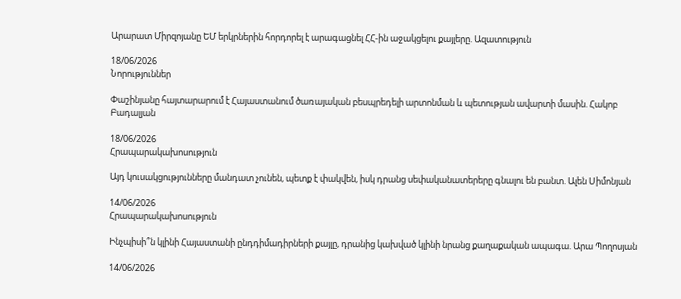Արարատ Միրզոյանը ԵՄ երկրներին հորդորել է արագացնել ՀՀ-ին աջակցելու քայլերը. Ազատություն

18/06/2026
Նորություններ

Փաշինյանը հայտարարում է Հայաստանում ծառայական բեսպրեդելի արտոնման և պետության ավարտի մասին. Հակոբ Բադալյան

18/06/2026
Հրապարակախոսություն

Այդ կուսակցությունները մանդատ չունեն, պետք է փակվեն, իսկ դրանց սեփականատերերը գնալու են բանտ. Ալեն Սիմոնյան

14/06/2026
Հրապարակախոսություն

Ինչպիսի՞ն կլինի Հայաստանի ընդդիմադիրների քայլը, դրանից կախված կլինի նրանց քաղաքական ապագա. Արա Պողոսյան

14/06/2026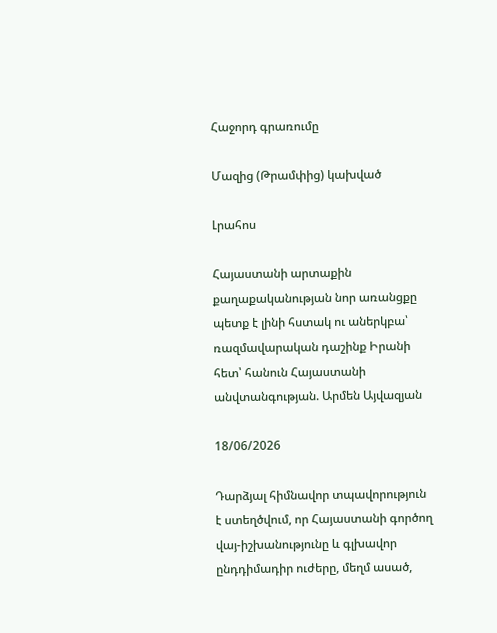Հաջորդ գրառումը

Մազից (Թրամփից) կախված

Լրահոս

Հայաստանի արտաքին քաղաքականության նոր առանցքը պետք է լինի հստակ ու աներկբա՝ ռազմավարական դաշինք Իրանի հետ՝ հանուն Հայաստանի անվտանգության. Արմեն Այվազյան

18/06/2026

Դարձյալ հիմնավոր տպավորություն է ստեղծվում, որ Հայաստանի գործող վայ-իշխանությունը և գլխավոր ընդդիմադիր ուժերը, մեղմ ասած,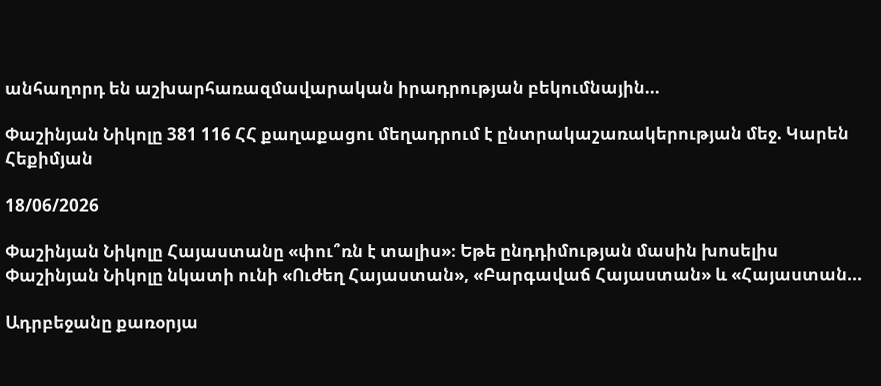անհաղորդ են աշխարհառազմավարական իրադրության բեկումնային...

Փաշինյան Նիկոլը 381 116 ՀՀ քաղաքացու մեղադրում է ընտրակաշառակերության մեջ. Կարեն Հեքիմյան

18/06/2026

Փաշինյան Նիկոլը Հայաստանը «փու՞ռն է տալիս»։ Եթե ընդդիմության մասին խոսելիս Փաշինյան Նիկոլը նկատի ունի «Ուժեղ Հայաստան», «Բարգավաճ Հայաստան» և «Հայաստան...

Ադրբեջանը քառօրյա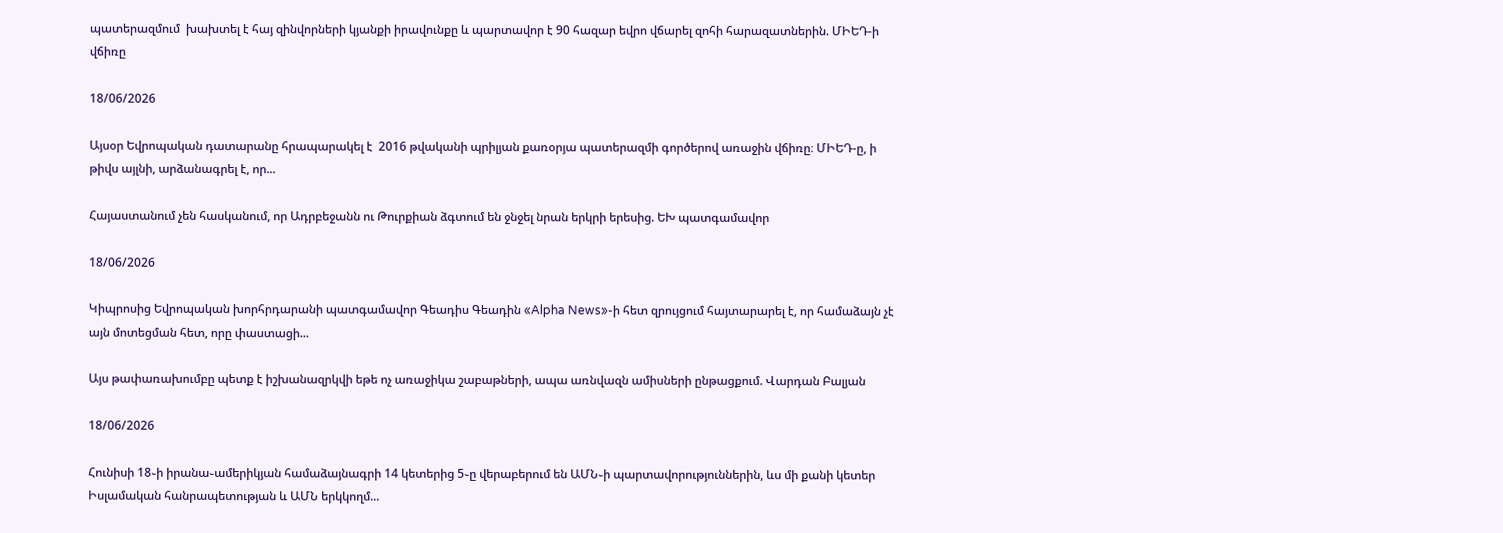պատերազմում  խախտել է հայ զինվորների կյանքի իրավունքը և պարտավոր է 90 հազար եվրո վճարել զոհի հարազատներին. ՄԻԵԴ-ի վճիռը

18/06/2026

Այսօր Եվրոպական դատարանը հրապարակել է  2016 թվականի պրիլյան քառօրյա պատերազմի գործերով առաջին վճիռը։ ՄԻԵԴ-ը, ի թիվս այլնի, արձանագրել է, որ...

Հայաստանում չեն հասկանում, որ Ադրբեջանն ու Թուրքիան ձգտում են ջնջել նրան երկրի երեսից. ԵԽ պատգամավոր

18/06/2026

Կիպրոսից Եվրոպական խորհրդարանի պատգամավոր Գեադիս Գեադին «Alpha News»-ի հետ զրույցում հայտարարել է, որ համաձայն չէ այն մոտեցման հետ, որը փաստացի...

Այս թափառախումբը պետք է իշխանազրկվի եթե ոչ առաջիկա շաբաթների, ապա առնվազն ամիսների ընթացքում. Վարդան Բալյան

18/06/2026

Հունիսի 18֊ի իրանա֊ամերիկյան համաձայնագրի 14 կետերից 5֊ը վերաբերում են ԱՄՆ֊ի պարտավորություններին, ևս մի քանի կետեր Իսլամական հանրապետության և ԱՄՆ երկկողմ...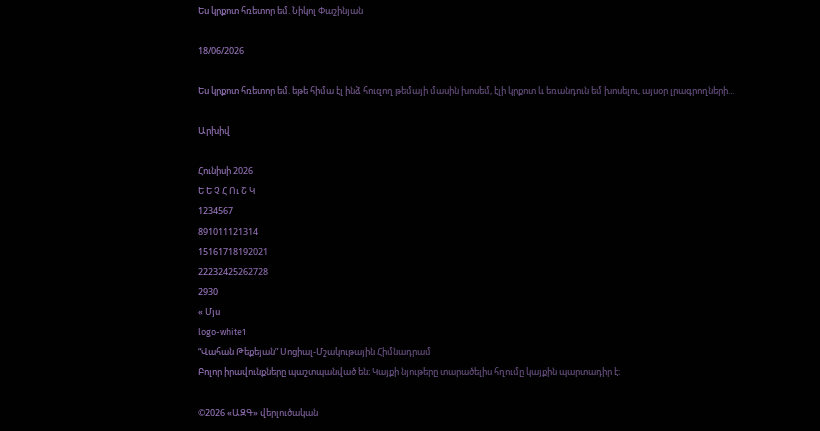Ես կրքոտ հռետոր եմ. Նիկոլ Փաշինյան

18/06/2026

Ես կրքոտ հռետոր եմ. եթե հիմա էլ ինձ հուզող թեմայի մասին խոսեմ, էլի կրքոտ և եռանդուն եմ խոսելու, այսօր լրագրողների...

Արխիվ

Հունիսի 2026
Ե Ե Չ Հ Ու Շ Կ
1234567
891011121314
15161718192021
22232425262728
2930
« Մյս
logo-white1
“Վահան Թեքեյան” Սոցիալ-Մշակութային Հիմնադրամ
Բոլոր իրավունքները պաշտպանված են։ Կայքի նյութերը տարածելիս հղումը կայքին պարտադիր է։

©2026 «ԱԶԳ» վերլուծական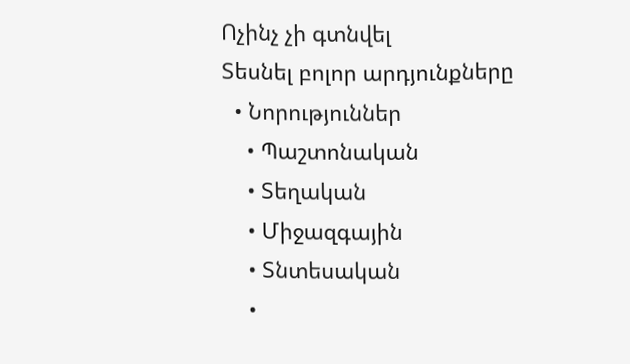Ոչինչ չի գտնվել
Տեսնել բոլոր արդյունքները
  • Նորություններ
    • Պաշտոնական
    • Տեղական
    • Միջազգային
    • Տնտեսական
    •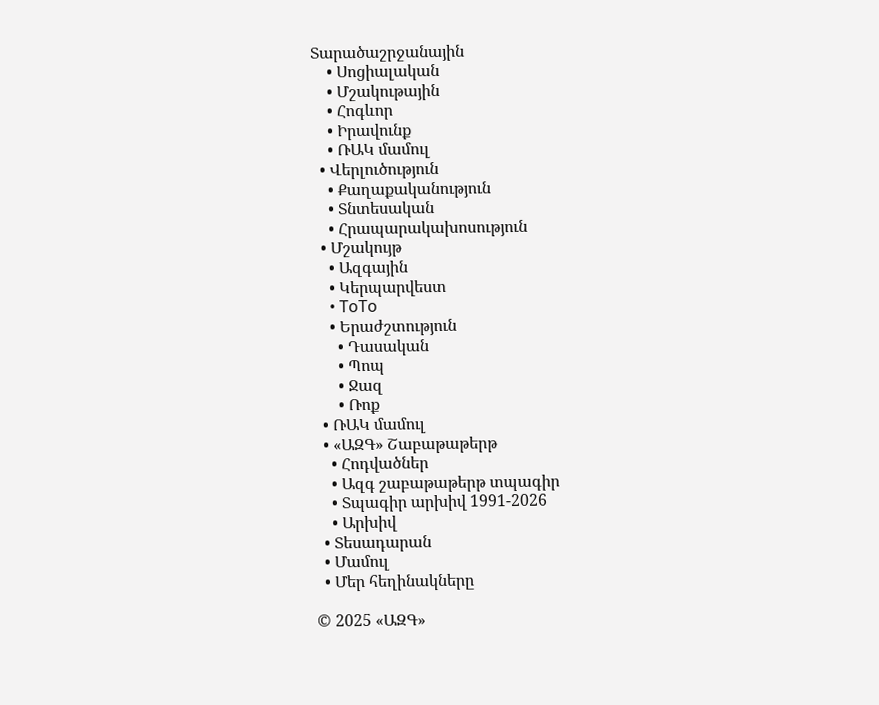Տարածաշրջանային
    • Սոցիալական
    • Մշակութային
    • Հոգևոր
    • Իրավունք
    • ՌԱԿ մամուլ
  • Վերլուծություն
    • Քաղաքականություն
    • Տնտեսական
    • Հրապարակախոսություն
  • Մշակույթ
    • Ազգային
    • Կերպարվեստ
    • ToTo
    • Երաժշտություն
      • Դասական
      • Պոպ
      • Ջազ
      • Ռոք
  • ՌԱԿ մամուլ
  • «ԱԶԳ» Շաբաթաթերթ
    • Հոդվածներ
    • Ազգ շաբաթաթերթ տպագիր
    • Տպագիր արխիվ 1991-2026
    • Արխիվ
  • Տեսադարան
  • Մամուլ
  • Մեր հեղինակները

© 2025 «ԱԶԳ»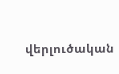վերլուծական